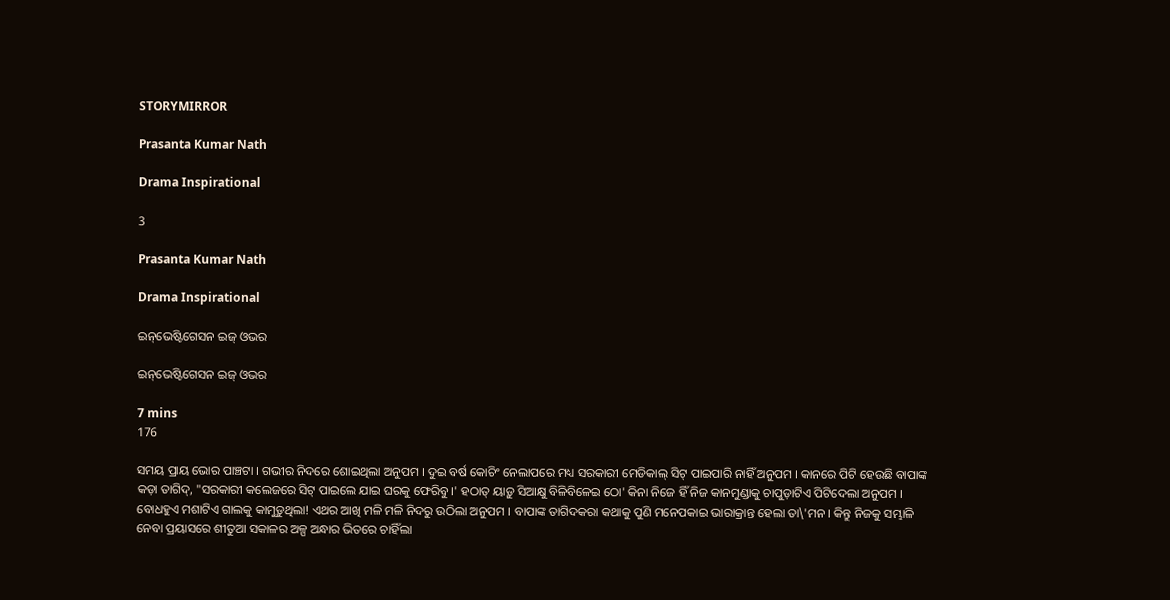STORYMIRROR

Prasanta Kumar Nath

Drama Inspirational

3

Prasanta Kumar Nath

Drama Inspirational

ଇନ୍‌ଭେଷ୍ଟିଗେସନ ଇଜ୍ ଓଭର

ଇନ୍‌ଭେଷ୍ଟିଗେସନ ଇଜ୍ ଓଭର

7 mins
176

ସମୟ ପ୍ରାୟ ଭୋର ପାଞ୍ଚଟା । ଗଭୀର ନିଦରେ ଶୋଇଥିଲା ଅନୁପମ । ଦୁଇ ବର୍ଷ କୋଚିଂ ନେଲାପରେ ମଧ୍ୟ ସରକାରୀ ମେଡିକାଲ୍ ସିଟ୍ ପାଇପାରି ନାହିଁ ଅନୁପମ । କାନରେ ପିଟି ହେଉଛି ବାପାଙ୍କ କଡ଼ା ତାଗିଦ୍‌, "ସରକାରୀ କଲେଜରେ ସିଟ୍ ପାଇଲେ ଯାଇ ଘରକୁ ଫେରିବୁ ।' ହଠାତ୍ ୟାଡ଼ୁ ସିଆକ୍ଷୁ ବିଳିବିଳେଇ ଠୋ' କିନା ନିଜେ ହିଁ ନିଜ କାନମୁଣ୍ଡାକୁ ଚାପୁଡ଼ାଟିଏ ପିଟିଦେଲା ଅନୁପମ । ବୋଧହୁଏ ମଶାଟିଏ ଗାଲକୁ କାମୁଡ଼ୁଥିଲା! ଏଥର ଆଖି ମଳି ମଳି ନିଦରୁ ଉଠିଲା ଅନୁପମ । ବାପାଙ୍କ ତାଗିଦକରା କଥାକୁ ପୁଣି ମନେପକାଇ ଭାରାକ୍ରାନ୍ତ ହେଲା ତା\'ମନ । କିନ୍ତୁ ନିଜକୁ ସମ୍ଭାଳି ନେବା ପ୍ରୟାସରେ ଶୀତୁଆ ସକାଳର ଅଳ୍ପ ଅନ୍ଧାର ଭିତରେ ଚାହିଁଲା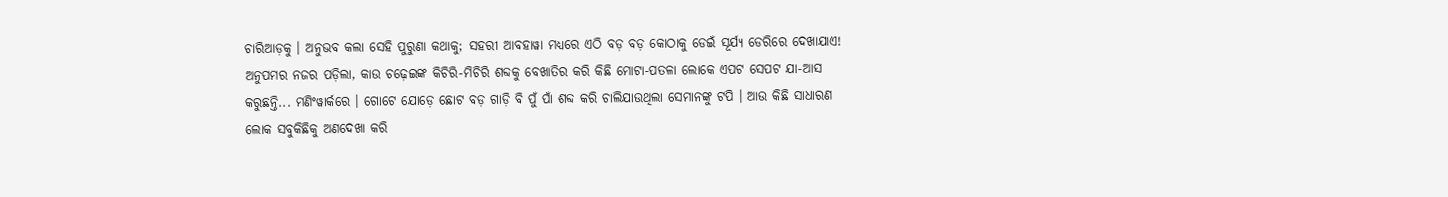ଚାରିଆଡ଼କୁ । ଅନୁଭବ କଲା ସେହି ପୁରୁଣା କଥାକୁ; ସହରୀ ଆବହାୱା ମଧ୍ୟରେ ଏଠି ବଡ଼ ବଡ଼ କୋଠାକୁ ଡେଇଁ ସୂର୍ଯ୍ୟ ଡେରିରେ ଦେଖାଯାଏ! ଅନୁପମର ନଜର ପଡ଼ିଲା, କାଉ ଚଢ଼େଇଙ୍କ କିଚିରି-ମିଚିରି ଶବ୍ଦକୁ ବେଖାତିର କରି କିଛି ମୋଟା-ପତଳା ଲୋକେ ଏପଟ ସେପଟ ଯା-ଆସ କରୁଛନ୍ତି... ମଣିଂୱାର୍କରେ । ଗୋଟେ ଯୋଡ଼େ ଛୋଟ ବଡ଼ ଗାଡ଼ି ବି ପୁଁ ପାଁ ଶବ୍ଦ କରି ଚାଲିଯାଉଥିଲା ସେମାନଙ୍କୁ ଟପି । ଆଉ କିଛି ସାଧାରଣ ଲୋକ ସବୁକିଛିକୁ ଅଣଦେଖା କରି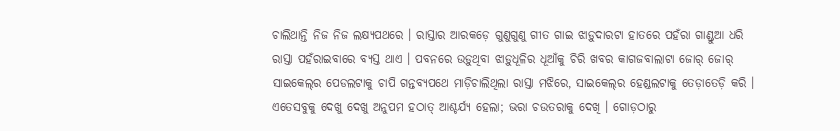ଚାଲିଥାନ୍ତି ନିଜ ନିଜ ଲକ୍ଷ୍ୟପଥରେ । ରାସ୍ତାର ଆରକଡ଼େ ଗୁଣୁଗୁଣୁ ଗୀତ ଗାଇ ଝାଡ଼ୁଦାରଟା ହାତରେ ପହଁରା ଗାଣ୍ଡୁଆ ଧରି ରାସ୍ତା ପହଁରାଇବାରେ ବ୍ୟସ୍ତ ଥାଏ । ପବନରେ ଉଡ଼ୁଥିବା ଝାଡ଼ୁଧୂଳିର ଧୂଆଁକୁ ଚିରି ଖବର କାଗଜବାଲାଟା ଜୋର୍ ଜୋର୍ ସାଇକେଲ୍‌ର ପେଡଲଟାକୁ ଚାପି ଗନ୍ତବ୍ୟପଥେ ମାଡ଼ିଚାଲିଥିଲା ରାସ୍ତା ମଝିରେ, ସାଇକେଲ୍‌ର ହେଣ୍ଡଲଟାକୁ ତେଡ଼ାତେଡ଼ି କରି । ଏତେସବୁକୁ ଦେଖୁ ଦେଖୁ ଅନୁପମ ହଠାତ୍ ଆଶ୍ଚର୍ଯ୍ୟ ହେଲା; ଭରା ଚଉତରାକୁ ଦେଖି । ଗୋଡ଼ଠାରୁ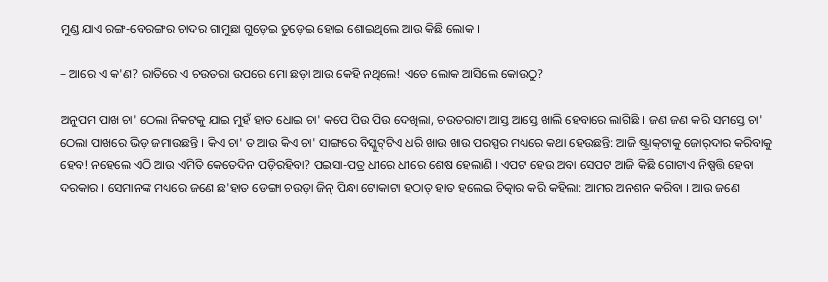ମୁଣ୍ଡ ଯାଏ ରଙ୍ଗ-ବେରଙ୍ଗର ଚାଦର ଗାମୁଛା ଗୁଡ଼େଇ ତୁଡ଼େଇ ହୋଇ ଶୋଇଥିଲେ ଆଉ କିଛି ଲୋକ ।

– ଆରେ ଏ କ'ଣ? ରାତିରେ ଏ ଚଉତରା ଉପରେ ମୋ ଛଡ଼ା ଆଉ କେହି ନଥିଲେ! ଏତେ ଲୋକ ଆସିଲେ କୋଉଠୁ?

ଅନୁପମ ପାଖ ଚା' ଠେଲା ନିକଟକୁ ଯାଇ ମୁହଁ ହାତ ଧୋଇ ଚା' କପେ ପିଉ ପିଉ ଦେଖିଲା, ଚଉତରାଟା ଆସ୍ତ ଆସ୍ତେ ଖାଲି ହେବାରେ ଲାଗିଛି । ଜଣ ଜଣ କରି ସମସ୍ତେ ଚା' ଠେଲା ପାଖରେ ଭିଡ଼ ଜମାଉଛନ୍ତି । କିଏ ଚା' ତ ଆଉ କିଏ ଚା' ସାଙ୍ଗରେ ବିସ୍କୁଟ୍‌ଟିଏ ଧରି ଖାଉ ଖାଉ ପରସ୍ପର ମଧ୍ୟରେ କଥା ହେଉଛନ୍ତି: ଆଜି ଷ୍ଟ୍ରାକ୍‌ଟାକୁ ଜୋର୍‌ଦାର କରିବାକୁ ହେବ! ନହେଲେ ଏଠି ଆଉ ଏମିତି କେତେଦିନ ପଡ଼ିରହିବା? ପଇସା-ପତ୍ର ଧୀରେ ଧୀରେ ଶେଷ ହେଲାଣି । ଏପଟ ହେଉ ଅବା ସେପଟ ଆଜି କିଛି ଗୋଟାଏ ନିଷ୍ପତ୍ତି ହେବା ଦରକାର । ସେମାନଙ୍କ ମଧ୍ୟରେ ଜଣେ ଛ'ହାତ ଡେଙ୍ଗା ଚଉଡ଼ା ଜିନ୍ ପିନ୍ଧା ଟୋକାଟା ହଠାତ୍ ହାତ ହଲେଇ ଚିତ୍କାର କରି କହିଲା: ଆମର ଅନଶନ କରିବା । ଆଉ ଜଣେ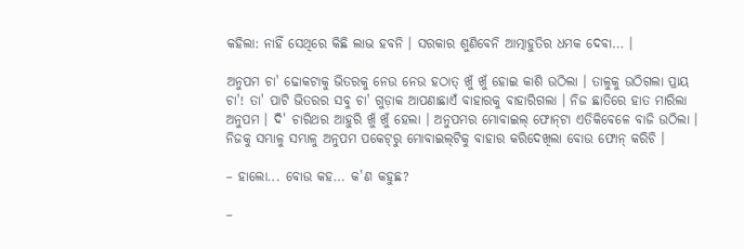କହିଲା: ନାହିଁ ସେଥିରେ କିଛି ଲାଭ ହବନି । ସରକାର ଶୁଣିବେନି ଆତ୍ମାହୁତିର ଧମକ ଦେବା... ।

ଅନୁପମ ଚା' ଢୋକଟାକୁ ଭିତରକୁ ନେଉ ନେଉ ହଠାତ୍ ଖୁଁ ଖୁଁ ହୋଇ କାଶି ଉଠିଲା । ତାଳୁକୁ ଉଠିଗଲା ପ୍ରାୟ ଚା'! ତା' ପାଟି ଭିତରର ସବୁ ଚା' ଗୁଡ଼ାକ ଆପଣାଛାଏଁ ବାହାରକୁ ବାହାରିଗଲା । ନିଜ ଛାତିରେ ହାତ ମାରିଲା ଅନୁପମ । ଦି' ଚାରିଥର ଆହୁରି ଖୁଁ ଖୁଁ ହେଲା । ଅନୁପମର ମୋବାଇଲ୍ ଫୋନ୍‌ଟା ଏତିକିବେଳେ ବାଜି ଉଠିଲା । ନିଜକୁ ସମ୍ଭାଳୁ ସମ୍ଭାଳୁ ଅନୁପମ ପକେଟ୍‌ରୁ ମୋବାଇଲ୍‌ଟିକୁ ବାହାର କରିଦେଖିଲା ବୋଉ ଫୋନ୍ କରିଚି ।

– ହାଲୋ... ବୋଉ କହ... କ'ଣ କହୁଛ?

–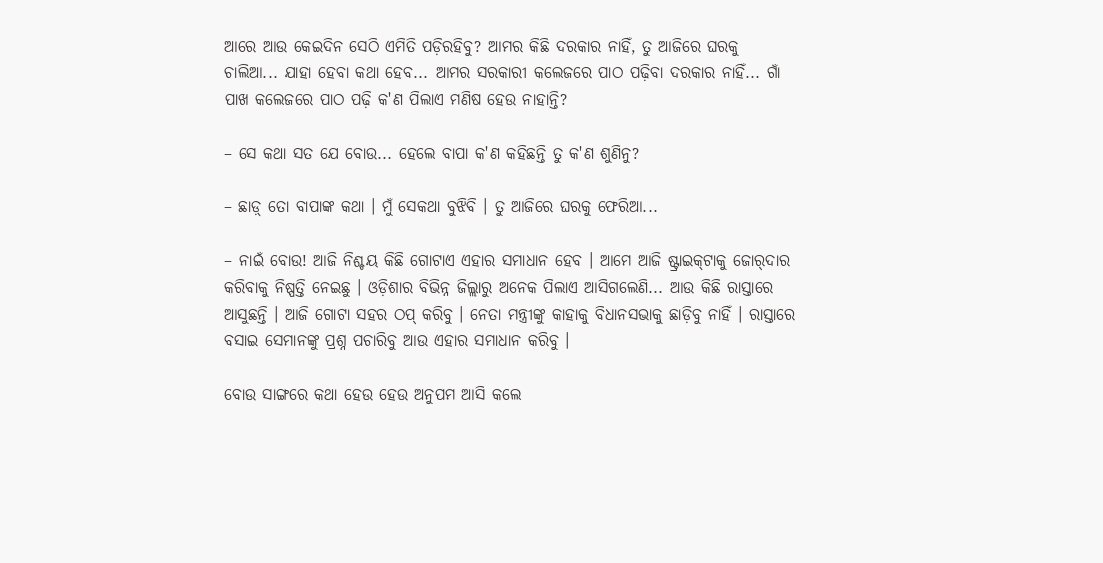ଆରେ ଆଉ କେଇଦିନ ସେଠି ଏମିତି ପଡ଼ିରହିବୁ? ଆମର କିଛି ଦରକାର ନାହିଁ, ତୁ ଆଜିରେ ଘରକୁ ଚାଲିଆ... ଯାହା ହେବା କଥା ହେବ... ଆମର ସରକାରୀ କଲେଜରେ ପାଠ ପଢ଼ିବା ଦରକାର ନାହିଁ... ଗାଁ ପାଖ କଲେଜରେ ପାଠ ପଢ଼ି କ'ଣ ପିଲାଏ ମଣିଷ ହେଉ ନାହାନ୍ତି?

– ସେ କଥା ସତ ଯେ ବୋଉ... ହେଲେ ବାପା କ'ଣ କହିଛନ୍ତି ତୁ କ'ଣ ଶୁଣିନୁ?

– ଛାଡ଼୍ ତୋ ବାପାଙ୍କ କଥା । ମୁଁ ସେକଥା ବୁଝିବି । ତୁ ଆଜିରେ ଘରକୁ ଫେରିଆ...

– ନାଇଁ ବୋଉ! ଆଜି ନିଶ୍ଚୟ କିଛି ଗୋଟାଏ ଏହାର ସମାଧାନ ହେବ । ଆମେ ଆଜି ଷ୍ଟ୍ରାଇକ୍‌ଟାକୁ ଜୋର୍‌ଦାର କରିବାକୁ ନିଷ୍ପତ୍ତି ନେଇଛୁ । ଓଡ଼ିଶାର ବିଭିନ୍ନ ଜିଲ୍ଲାରୁ ଅନେକ ପିଲାଏ ଆସିଗଲେଣି... ଆଉ କିଛି ରାସ୍ତାରେ ଆସୁଛନ୍ତି । ଆଜି ଗୋଟା ସହର ଠପ୍ କରିବୁ । ନେତା ମନ୍ତ୍ରୀଙ୍କୁ କାହାକୁ ବିଧାନସଭାକୁ ଛାଡ଼ିବୁ ନାହିଁ । ରାସ୍ତାରେ ବସାଇ ସେମାନଙ୍କୁ ପ୍ରଶ୍ନ ପଚାରିବୁ ଆଉ ଏହାର ସମାଧାନ କରିବୁ ।

ବୋଉ ସାଙ୍ଗରେ କଥା ହେଉ ହେଉ ଅନୁପମ ଆସି କଲେ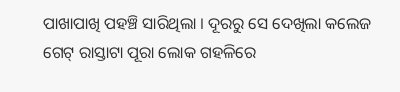ପାଖାପାଖି ପହଞ୍ଚି ସାରିଥିଲା । ଦୂରରୁ ସେ ଦେଖିଲା କଲେଜ ଗେଟ୍ ରାସ୍ତାଟା ପୂରା ଲୋକ ଗହଳିରେ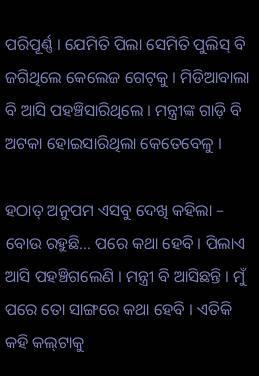ପରିପୂର୍ଣ୍ଣ । ଯେମିତି ପିଲା ସେମିତି ପୁଲିସ୍ ବି ଜଗିଥିଲେ କେଲେଜ ଗେଟ୍‌କୁ । ମିଡିଆବାଲା ବି ଆସି ପହଞ୍ଚିସାରିଥିଲେ । ମନ୍ତ୍ରୀଙ୍କ ଗାଡ଼ି ବି ଅଟକା ହୋଇସାରିଥିଲା କେତେବେଳୁ ।

ହଠାତ୍ ଅନୁପମ ଏସବୁ ଦେଖି କହିଲା – ବୋଉ ରହୁଛି... ପରେ କଥା ହେବି । ପିଲାଏ ଆସି ପହଞ୍ଚିଗଲେଣି । ମନ୍ତ୍ରୀ ବି ଆସିଛନ୍ତି । ମୁଁ ପରେ ତୋ ସାଙ୍ଗରେ କଥା ହେବି । ଏତିକି କହି କଲ୍‌ଟାକୁ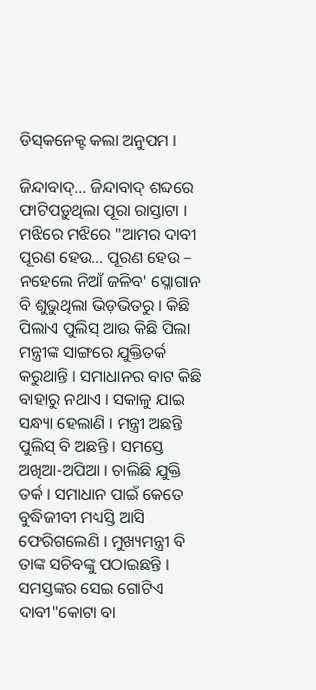ଡିସ୍‌କନେକ୍ଟ କଲା ଅନୁପମ ।

ଜିନ୍ଦାବାଦ୍‌... ଜିନ୍ଦାବାଦ୍ ଶବ୍ଦରେ ଫାଟିପଡ଼ୁଥିଲା ପୂରା ରାସ୍ତାଟା । ମଝିରେ ମଝିରେ "ଆମର ଦାବୀ ପୂରଣ ହେଉ... ପୂରଣ ହେଉ – ନହେଲେ ନିଆଁ ଜଳିବ' ସ୍ଳୋଗାନ ବି ଶୁଭୁଥିଲା ଭିଡ଼ଭିତରୁ । କିଛି ପିଲାଏ ପୁଲିସ୍ ଆଉ କିଛି ପିଲା ମନ୍ତ୍ରୀଙ୍କ ସାଙ୍ଗରେ ଯୁକ୍ତିତର୍କ କରୁଥାନ୍ତି । ସମାଧାନର ବାଟ କିଛି ବାହାରୁ ନଥାଏ । ସକାଳୁ ଯାଇ ସନ୍ଧ୍ୟା ହେଲାଣି । ମନ୍ତ୍ରୀ ଅଛନ୍ତି ପୁଲିସ୍ ବି ଅଛନ୍ତି । ସମସ୍ତେ ଅଖିଆ-ଅପିଆ । ଚାଲିଛି ଯୁକ୍ତି ତର୍କ । ସମାଧାନ ପାଇଁ କେତେ ବୁଦ୍ଧିଜୀବୀ ମଧ୍ୟସ୍ତି ଆସି ଫେରିଗଲେଣି । ମୁଖ୍ୟମନ୍ତ୍ରୀ ବି ତାଙ୍କ ସଚିବଙ୍କୁ ପଠାଇଛନ୍ତି । ସମସ୍ତଙ୍କର ସେଇ ଗୋଟିଏ ଦାବୀ"କୋଟା ବା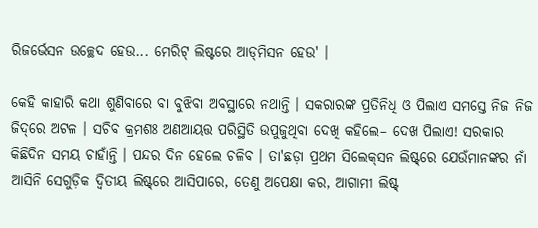ରିଜର୍ଭେସନ ଉଚ୍ଛେଦ ହେଉ... ମେରିଟ୍ ଲିଷ୍ଟରେ ଆଡ୍‌ମିସନ ହେଉ' ।

କେହି କାହାରି କଥା ଶୁଣିବାରେ ବା ବୁଝିବା ଅବସ୍ଥାରେ ନଥାନ୍ତି । ସକରାରଙ୍କ ପ୍ରତିନିଧି ଓ ପିଲାଏ ସମସ୍ତେ ନିଜ ନିଜ ଜିଦ୍‌ରେ ଅଟଳ । ସଚିବ କ୍ରମଶଃ ଅଣଆୟତ୍ତ ପରିସ୍ଥିତି ଉପୁଜୁଥିବା ଦେଖି କହିଲେ– ଦେଖ ପିଲାଏ! ସରକାର କିଛିଦିନ ସମୟ ଚାହାଁନ୍ତି । ପନ୍ଦର ଦିନ ହେଲେ ଚଳିବ । ତା'ଛଡ଼ା ପ୍ରଥମ ସିଲେକ୍‌ସନ ଲିଷ୍ଟ୍‌ରେ ଯେଉଁମାନଙ୍କର ନାଁ ଆସିନି ସେଗୁଡ଼ିକ ଦ୍ୱିତୀୟ ଲିଷ୍ଟ୍‌ରେ ଆସିପାରେ, ତେଣୁ ଅପେକ୍ଷା କର, ଆଗାମୀ ଲିଷ୍ଟ୍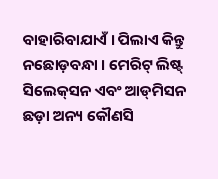ବାହାରିବାଯାଏଁ । ପିଲାଏ କିନ୍ତୁ ନଛୋଡ଼ବନ୍ଧା । ମେରିଟ୍ ଲିଷ୍ଟ୍ ସିଲେକ୍‌ସନ ଏବଂ ଆଡ୍‌ମିସନ ଛଡ଼ା ଅନ୍ୟ କୌଣସି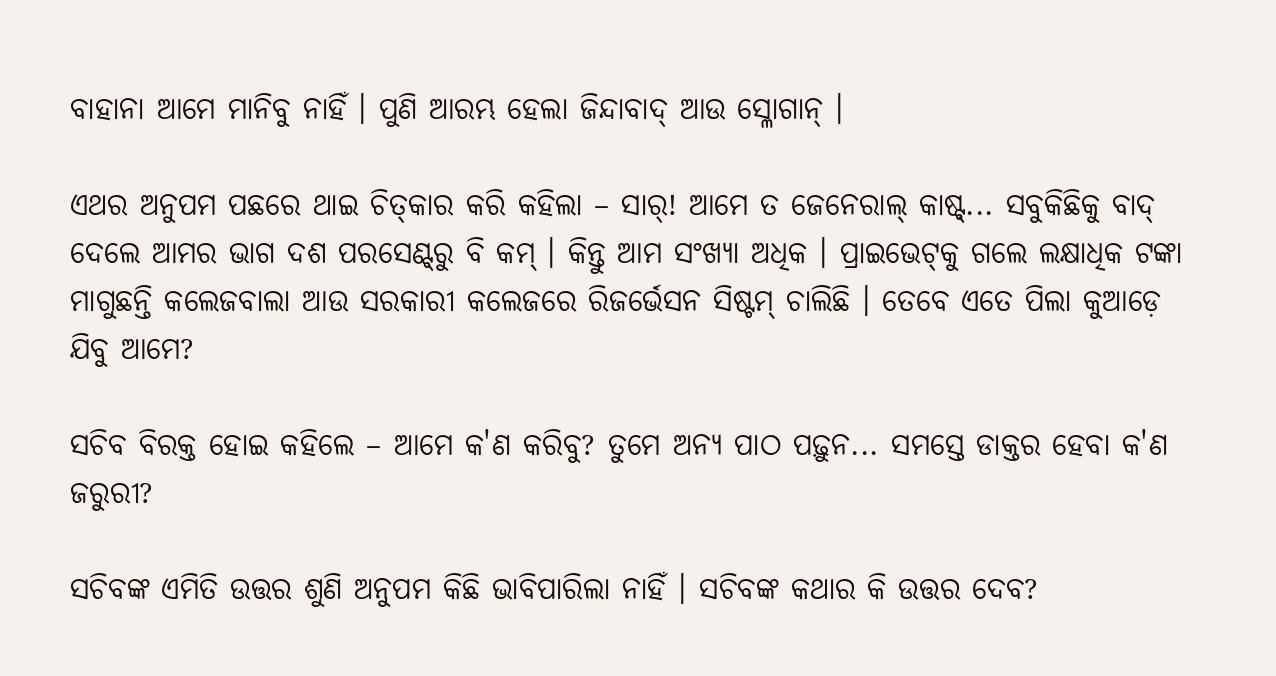ବାହାନା ଆମେ ମାନିବୁ ନାହିଁ । ପୁଣି ଆରମ୍ଭ ହେଲା ଜିନ୍ଦାବାଦ୍ ଆଉ ସ୍ଳୋଗାନ୍ ।

ଏଥର ଅନୁପମ ପଛରେ ଥାଇ ଚିତ୍‌କାର କରି କହିଲା – ସାର୍‌! ଆମେ ତ ଜେନେରାଲ୍ କାଷ୍ଟ୍‌... ସବୁକିଛିକୁ ବାଦ୍ ଦେଲେ ଆମର ଭାଗ ଦଶ ପରସେଣ୍ଟ୍‌ରୁ ବି କମ୍ । କିନ୍ତୁ ଆମ ସଂଖ୍ୟା ଅଧିକ । ପ୍ରାଇଭେଟ୍‌କୁ ଗଲେ ଲକ୍ଷାଧିକ ଟଙ୍କା ମାଗୁଛନ୍ତି କଲେଜବାଲା ଆଉ ସରକାରୀ କଲେଜରେ ରିଜର୍ଭେସନ ସିଷ୍ଟମ୍ ଚାଲିଛି । ତେବେ ଏତେ ପିଲା କୁଆଡ଼େ ଯିବୁ ଆମେ?

ସଚିବ ବିରକ୍ତ ହୋଇ କହିଲେ – ଆମେ କ'ଣ କରିବୁ? ତୁମେ ଅନ୍ୟ ପାଠ ପଢ଼ୁନ... ସମସ୍ତେ ଡାକ୍ତର ହେବା କ'ଣ ଜରୁରୀ?

ସଚିବଙ୍କ ଏମିତି ଉତ୍ତର ଶୁଣି ଅନୁପମ କିଛି ଭାବିପାରିଲା ନାହିଁ । ସଚିବଙ୍କ କଥାର କି ଉତ୍ତର ଦେବ?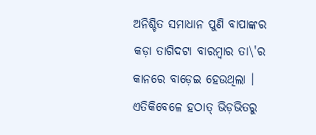ଅନିଶ୍ଚିତ ସମାଧାନ ପୁଣି ବାପାଙ୍କର କଡ଼ା ତାଗିଦଟା ବାରମ୍ବାର ତା\'ର କାନରେ ବାଡ଼େଇ ହେଉଥିଲା । ଏତିକିବେଳେ ହଠାତ୍ ଭିଡ଼ଭିତରୁ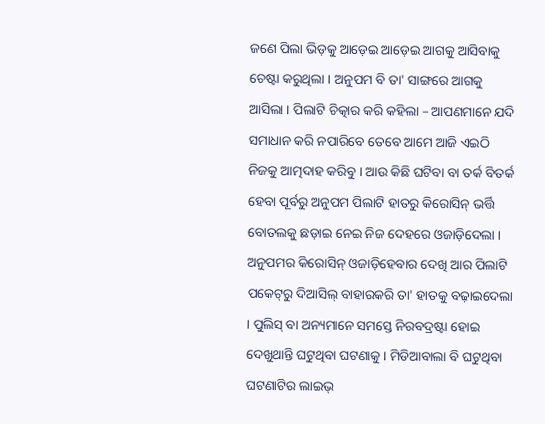ଜଣେ ପିଲା ଭିଡ଼କୁ ଆଡ଼େଇ ଆଡ଼େଇ ଆଗକୁ ଆସିବାକୁ ଚେଷ୍ଟା କରୁଥିଲା । ଅନୁପମ ବି ତା' ସାଙ୍ଗରେ ଆଗକୁ ଆସିଲା । ପିଲାଟି ଚିତ୍କାର କରି କହିଲା – ଆପଣମାନେ ଯଦି ସମାଧାନ କରି ନପାରିବେ ତେବେ ଆମେ ଆଜି ଏଇଠି ନିଜକୁ ଆତ୍ମଦାହ କରିବୁ । ଆଉ କିଛି ଘଟିବା ବା ତର୍କ ବିତର୍କ ହେବା ପୂର୍ବରୁ ଅନୁପମ ପିଲାଟି ହାତରୁ କିରୋସିନ୍ ଭର୍ତ୍ତି ବୋତଲକୁ ଛଡ଼ାଇ ନେଇ ନିଜ ଦେହରେ ଓଜାଡ଼ିଦେଲା । ଅନୁପମର କିରୋସିନ୍ ଓଜାଡ଼ିହେବାର ଦେଖି ଆର ପିଲାଟି ପକେଟ୍‌ରୁ ଦିଆସିଲ୍ ବାହାରକରି ତା' ହାତକୁ ବଢ଼ାଇଦେଲା । ପୁଲିସ୍ ବା ଅନ୍ୟମାନେ ସମସ୍ତେ ନିରବଦ୍ରଷ୍ଟା ହୋଇ ଦେଖୁଥାନ୍ତି ଘଟୁଥିବା ଘଟଣାକୁ । ମିଡିଆବାଲା ବି ଘଟୁଥିବା ଘଟଣାଟିର ଲାଇଭ୍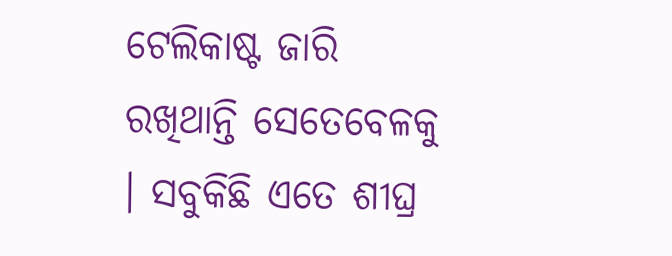ଟେଲିକାଷ୍ଟ ଜାରି ରଖିଥାନ୍ତି ସେତେବେଳକୁ । ସବୁକିଛି ଏତେ ଶୀଘ୍ର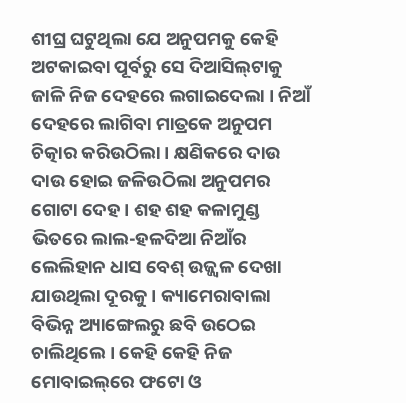ଶୀଘ୍ର ଘଟୁଥିଲା ଯେ ଅନୁପମକୁ କେହି ଅଟକାଇବା ପୂର୍ବରୁ ସେ ଦିଆସିଲ୍‌ଟାକୁ ଜାଳି ନିଜ ଦେହରେ ଲଗାଇଦେଲା । ନିଆଁ ଦେହରେ ଲାଗିବା ମାତ୍ରକେ ଅନୁପମ ଚିତ୍କାର କରିଉଠିଲା । କ୍ଷଣିକରେ ଦାଉ ଦାଉ ହୋଇ ଜଳିଉଠିଲା ଅନୁପମର ଗୋଟା ଦେହ । ଶହ ଶହ କଳାମୁଣ୍ଡ ଭିତରେ ଲାଲ-ହଳଦିଆ ନିଆଁର ଲେଲିହାନ ଧାସ ବେଶ୍ ଉଜ୍ଜ୍ୱଳ ଦେଖା ଯାଉଥିଲା ଦୂରକୁ । କ୍ୟାମେରାବାଲା ବିଭିନ୍ନ ଅ୍ୟାଙ୍ଗେଲରୁ ଛବି ଉଠେଇ ଚାଲିଥିଲେ । କେହି କେହି ନିଜ ମୋବାଇଲ୍‌ରେ ଫଟୋ ଓ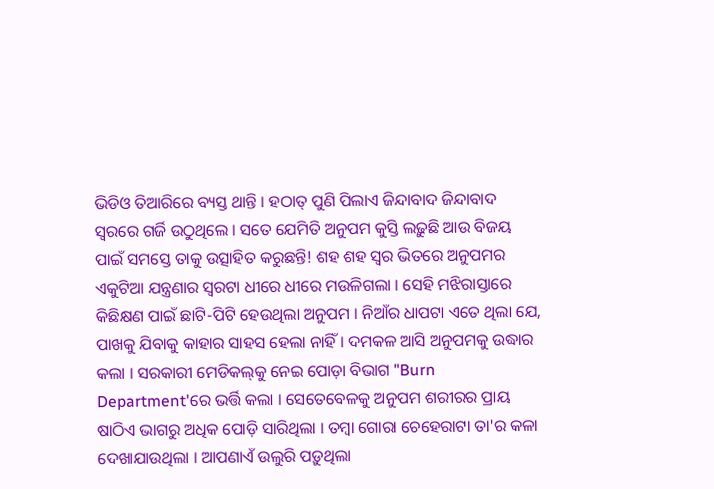ଭିଡିଓ ତିଆରିରେ ବ୍ୟସ୍ତ ଥାନ୍ତି । ହଠାତ୍ ପୁଣି ପିଲାଏ ଜିନ୍ଦାବାଦ ଜିନ୍ଦାବାଦ ସ୍ୱରରେ ଗର୍ଜି ଉଠୁଥିଲେ । ସତେ ଯେମିତି ଅନୁପମ କୁସ୍ତି ଲଢ଼ୁଛି ଆଉ ବିଜୟ ପାଇଁ ସମସ୍ତେ ତାକୁ ଉତ୍ସାହିତ କରୁଛନ୍ତି! ଶହ ଶହ ସ୍ୱର ଭିତରେ ଅନୁପମର ଏକୁଟିଆ ଯନ୍ତ୍ରଣାର ସ୍ୱରଟା ଧୀରେ ଧୀରେ ମଉଳିଗଲା । ସେହି ମଝିରାସ୍ତାରେ କିଛିକ୍ଷଣ ପାଇଁ ଛାଟି-ପିଟି ହେଉଥିଲା ଅନୁପମ । ନିଆଁର ଧାପଟା ଏତେ ଥିଲା ଯେ, ପାଖକୁ ଯିବାକୁ କାହାର ସାହସ ହେଲା ନାହିଁ । ଦମକଳ ଆସି ଅନୁପମକୁ ଉଦ୍ଧାର କଲା । ସରକାରୀ ମେଡିକଲ୍‌କୁ ନେଇ ପୋଡ଼ା ବିଭାଗ "Burn Department'ରେ ଭର୍ତ୍ତି କଲା । ସେତେବେଳକୁ ଅନୁପମ ଶରୀରର ପ୍ରାୟ ଷାଠିଏ ଭାଗରୁ ଅଧିକ ପୋଡ଼ି ସାରିଥିଲା । ତମ୍ବା ଗୋରା ଚେହେରାଟା ତା'ର କଳା ଦେଖାଯାଉଥିଲା । ଆପଣାଏଁ ଉଲୁରି ପଡ଼ୁଥିଲା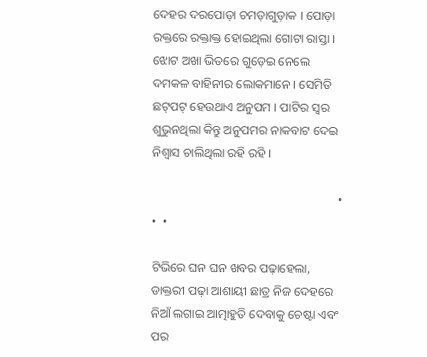ଦେହର ଦରପୋଡ଼ା ଚମଡ଼ାଗୁଡ଼ାକ । ପୋଡ଼ା ରକ୍ତରେ ରକ୍ତାକ୍ତ ହୋଇଥିଲା ଗୋଟା ରାସ୍ତା । ଝୋଟ ଅଖା ଭିତରେ ଗୁଡ଼େଇ ନେଲେ ଦମକଳ ବାହିନୀର ଲୋକମାନେ । ସେମିତି ଛଟ୍‌ପଟ୍ ହେଉଥାଏ ଅନୁପମ । ପାଟିର ସ୍ୱର ଶୁଭୁନଥିଲା କିନ୍ତୁ ଅନୁପମର ନାକବାଟ ଦେଇ ନିଶ୍ୱାସ ଚାଲିଥିଲା ରହି ରହି ।

                                                            •  •  •

ଟିଭିରେ ଘନ ଘନ ଖବର ପଢ଼ାହେଲା, ଡାକ୍ତରୀ ପଢ଼ା ଆଶାୟୀ ଛାତ୍ର ନିଜ ଦେହରେ ନିଆଁ ଲଗାଇ ଆତ୍ମାହୁତି ଦେବାକୁ ଚେଷ୍ଟା ଏବଂ ପର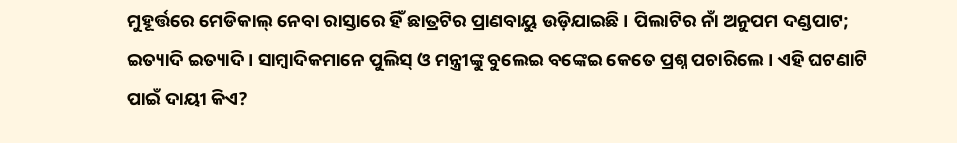ମୁହୂର୍ତ୍ତରେ ମେଡିକାଲ୍ ନେବା ରାସ୍ତାରେ ହିଁ ଛାତ୍ରଟିର ପ୍ରାଣବାୟୁ ଉଡ଼ିଯାଇଛି । ପିଲାଟିର ନାଁ ଅନୁପମ ଦଣ୍ଡପାଟ; ଇତ୍ୟାଦି ଇତ୍ୟାଦି । ସାମ୍ବାଦିକମାନେ ପୁଲିସ୍ ଓ ମନ୍ତ୍ରୀଙ୍କୁ ବୁଲେଇ ବଙ୍କେଇ କେତେ ପ୍ରଶ୍ନ ପଚାରିଲେ । ଏହି ଘଟଣାଟି ପାଇଁ ଦାୟୀ କିଏ?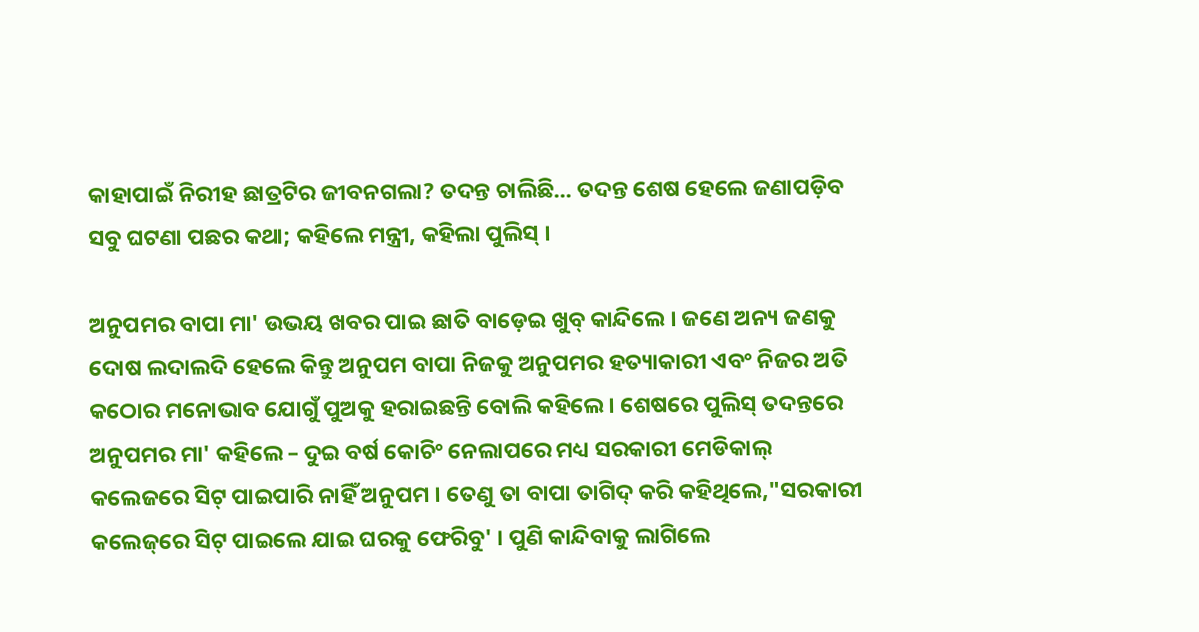କାହାପାଇଁ ନିରୀହ ଛାତ୍ରଟିର ଜୀବନଗଲା? ତଦନ୍ତ ଚାଲିଛି... ତଦନ୍ତ ଶେଷ ହେଲେ ଜଣାପଡ଼ିବ ସବୁ ଘଟଣା ପଛର କଥା; କହିଲେ ମନ୍ତ୍ରୀ, କହିଲା ପୁଲିସ୍ ।

ଅନୁପମର ବାପା ମା' ଉଭୟ ଖବର ପାଇ ଛାତି ବାଡ଼େଇ ଖୁବ୍ କାନ୍ଦିଲେ । ଜଣେ ଅନ୍ୟ ଜଣକୁ ଦୋଷ ଲଦାଲଦି ହେଲେ କିନ୍ତୁ ଅନୁପମ ବାପା ନିଜକୁ ଅନୁପମର ହତ୍ୟାକାରୀ ଏବଂ ନିଜର ଅତି କଠୋର ମନୋଭାବ ଯୋଗୁଁ ପୁଅକୁ ହରାଇଛନ୍ତି ବୋଲି କହିଲେ । ଶେଷରେ ପୁଲିସ୍ ତଦନ୍ତରେ ଅନୁପମର ମା' କହିଲେ – ଦୁଇ ବର୍ଷ କୋଚିଂ ନେଲାପରେ ମଧ୍ୟ ସରକାରୀ ମେଡିକାଲ୍ କଲେଜରେ ସିଟ୍ ପାଇପାରି ନାହିଁ ଅନୁପମ । ତେଣୁ ତା ବାପା ତାଗିଦ୍ କରି କହିଥିଲେ,"ସରକାରୀ କଲେଜ୍‌ରେ ସିଟ୍ ପାଇଲେ ଯାଇ ଘରକୁ ଫେରିବୁ' । ପୁଣି କାନ୍ଦିବାକୁ ଲାଗିଲେ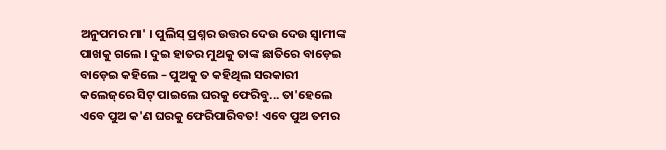ଅନୁପମର ମା' । ପୁଲିସ୍ ପ୍ରଶ୍ନର ଉତ୍ତର ଦେଉ ଦେଉ ସ୍ୱାମୀଙ୍କ ପାଖକୁ ଗଲେ । ଦୁଇ ହାତର ମୁଥକୁ ତାଙ୍କ ଛାତିରେ ବାଡ଼େଇ ବାଡ଼େଇ କହିଲେ – ପୁଅକୁ ତ କହିଥିଲ ସରକାରୀ କଲେଜ୍‌ରେ ସିଟ୍ ପାଇଲେ ଘରକୁ ଫେରିବୁ... ତା'ହେଲେ ଏବେ ପୁଅ କ'ଣ ଘରକୁ ଫେରିପାରିବତ! ଏବେ ପୁଅ ତମର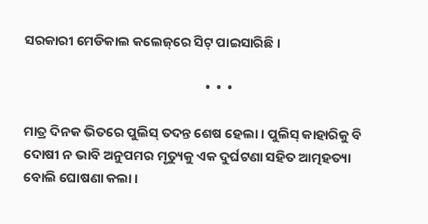ସରକାରୀ ମେଡିକାଲ କଲେଜ୍‌ରେ ସିଟ୍ ପାଇସାରିଛି ।

                                                            •  •  •

ମାତ୍ର ଦିନକ ଭିତରେ ପୁଲିସ୍ ତଦନ୍ତ ଶେଷ ହେଲା । ପୁଲିସ୍ କାହାରିକୁ ବି ଦୋଷୀ ନ ଭାବି ଅନୁପମର ମୃତ୍ୟୁକୁ ଏକ ଦୁର୍ଘଟଣା ସହିତ ଆତ୍ମହତ୍ୟା ବୋଲି ଘୋଷଣା କଲା ।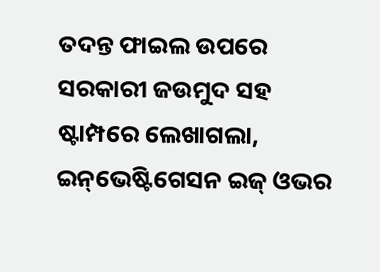ତଦନ୍ତ ଫାଇଲ ଉପରେ ସରକାରୀ ଜଉମୁଦ ସହ ଷ୍ଟାମ୍ପରେ ଲେଖାଗଲା, ଇନ୍‌ଭେଷ୍ଟିଗେସନ ଇଜ୍ ଓଭର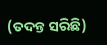(ତଦନ୍ତ ସରିଛି)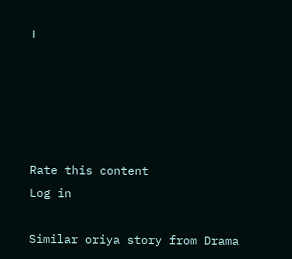।





Rate this content
Log in

Similar oriya story from Drama